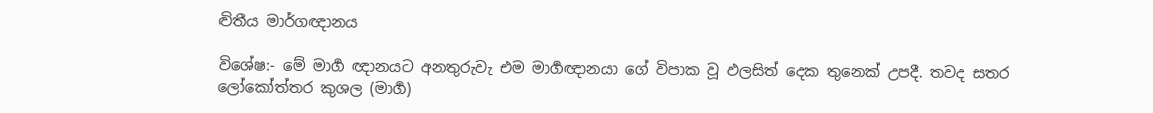ද්‍විතීය මාර්ගඥානය

විශේෂ:- මේ මාර්‍ග ඥානයට අනතුරුවැ එම මාර්‍ගඥානයා ගේ විපාක වූ ඵලසිත් දෙක තුනෙක් උපදී. තවද සතර ලෝකෝත්තර කුශල (මාර්‍ග)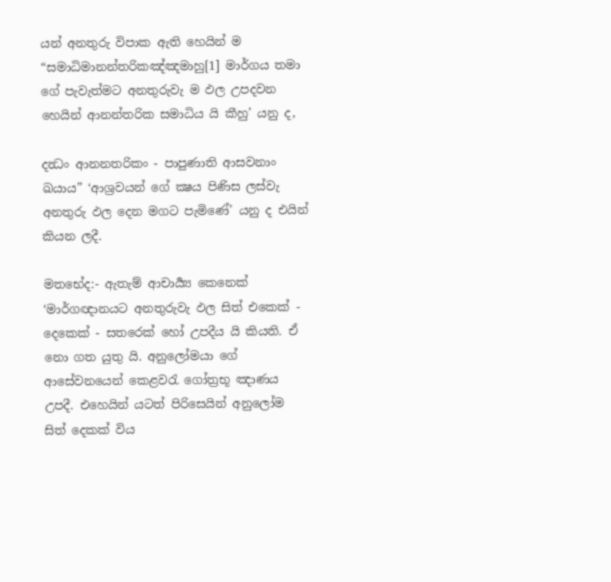යන් අනතුරු විපාක ඇති හෙයින් ම “සමාධිමානන්තරිකඤ්ඤමාහු[1] මාර්ගය තමා ගේ පැවැත්මට අනතුරුවැ ම ඵල උපදවන හෙයින් ආනන්තරික සමාධිය යි කීහු’ යනු ද,

දන්‍ධං ආනනතරිකං - පාපුණාති ආසවනාං ඛයාය” ‘ආශ්‍ර‍වයන් ගේ ක්‍ෂය පිණිස ලස්වැ අනතුරු ඵල දෙන මගට පැමිණේ’ යනු ද එයින් කියන ලදී.

මතභේද:- ඇතැම් ආචාර්‍ය්‍ය කෙනෙක් ‘මාර්ගඥානයට අනතුරුවැ ඵල සිත් එකෙක් - දෙකෙක් - සතරෙක් හෝ උපදීය යි කියති. ඒ නො ගත යුතු යි. අනුලෝමයා ගේ ආසේවනයෙන් කෙළවරැ ගෝත්‍ර‍භූ ඤාණය උපදී. එහෙයින් යටත් පිරිසෙයින් අනුලෝම සිත් දෙකක් විය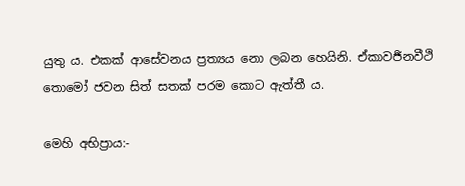යුතු ය. එකක් ආසේවනය ප්‍ර‍ත්‍යය නො ලබන හෙයිනි. ඒකාවර්‍ජනවීථි තොමෝ ජවන සිත් සතක් පරම කොට ඇත්තී ය.

මෙහි අභිප්‍රාය:-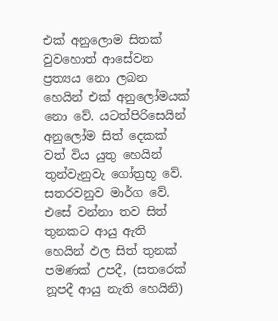එක් අනුලොම සිතක් වුවහොත් ආසේවන ප්‍ර‍ත්‍යය නො ලබන හෙයින් එක් අනුලෝමයක් නො වේ. යටත්පිරිසෙයින් අනුලෝම සිත් දෙකක් වත් විය යුතු හෙයින් තුන්වැනුවැ ගෝත්‍ර‍භූ වේ. සතරවනුව මාර්ග වේ. එසේ වන්නා තව සිත් තුනකට ආයු ඇති හෙයින් ඵල සිත් තුනක් පමණක් උපදී, (සතරෙක් නූපදී ආයු නැති හෙයිනි)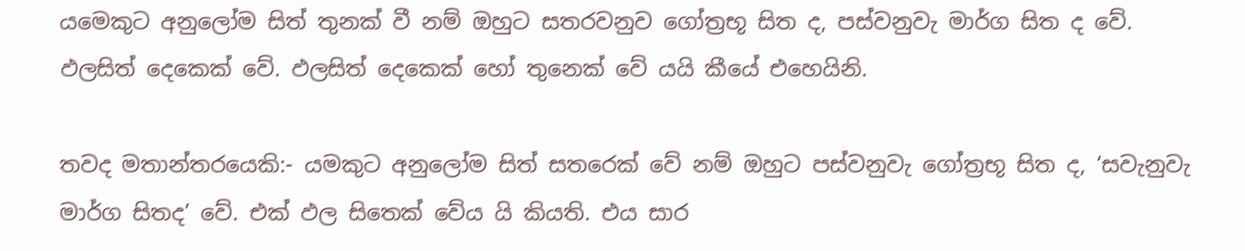යමෙකුට අනුලෝම සිත් තුනක් වී නම් ඔහුට සතරවනුව ගෝත්‍ර‍භූ සිත ද, පස්වනුවැ මාර්ග සිත ද වේ. ඵලසිත් දෙකෙක් වේ. ඵලසිත් දෙකෙක් හෝ තුනෙක් වේ යයි කීයේ එහෙයිනි.

තවද මතාන්තරයෙකි:- යමකුට අනුලෝම සිත් සතරෙක් වේ නම් ඔහුට පස්වනුවැ ගෝත්‍ර‍භූ සිත ද, ‘සවැනුවැ මාර්ග සිතද’ වේ. එක් ඵල සිතෙක් වේය යි කියති. එය සාර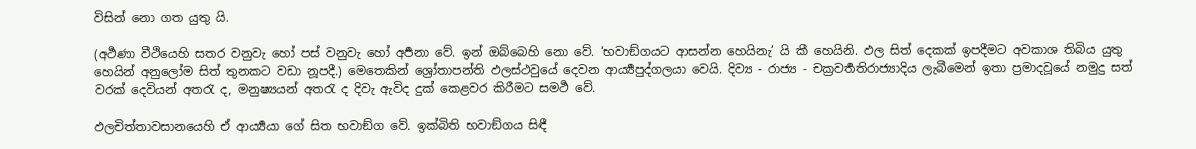විසින් නො ගත යුතු යි.

(අර්‍ථණා වීථියෙහි සතර වනුවැ හෝ පස් වනුවැ හෝ අර්‍පනා වේ. ඉන් ඔබ්බෙහි නො වේ. ‘භවාඞ්ගයට ආසන්න හෙයිනැ’ යි කී හෙයිනි. ඵල සිත් දෙකක් ඉපදීමට අවකාශ තිබිය යුතු හෙයින් අනුලෝම සිත් තුනකට වඩා නූපදී.) මෙතෙකින් ශ්‍රෝතාපන්ති ඵලස්ථවුයේ දෙවන ආර්‍ය්‍යපුද්ගලයා වෙයි. දිව්‍ය - රාජ්‍ය - චක්‍ර‍වර්‍තතිරාජ්‍යාදිය ලැබීමෙන් ඉතා ප්‍ර‍මාදවූයේ නමුදු සත් වරක් දෙවියන් අතරැ ද, මනුෂ්‍යයන් අතරැ ද දිවැ ඇවිද දුක් කෙළවර කිරීමට සමර්‍ථ වේ.

ඵලචිත්තාවසානයෙහි ඒ ආර්‍ය්‍යයා ගේ සිත භවාඞ්ග වේ. ඉක්බිති භවාඞ්ගය සිඳී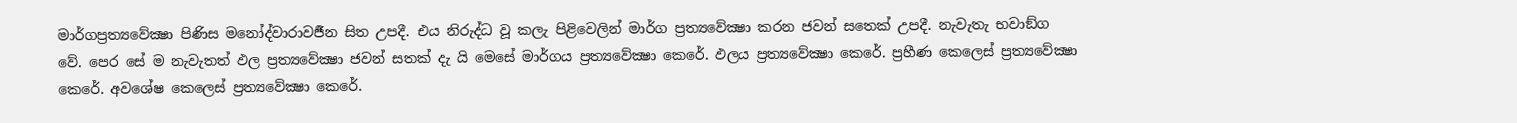මාර්ගප්‍ර‍ත්‍යවේක්‍ෂා පිණිස මනෝද්වාරාවර්‍ජන සිත උපදී. එය නිරුද්ධ වූ කලැ පිළිවෙලින් මාර්ග ප්‍ර‍ත්‍යවේක්‍ෂා කරන ජවන් සතෙක් උපදී. නැවැතැ භවාඞ්ග වේ. පෙර සේ ම නැවැතත් ඵල ප්‍ර‍ත්‍යවේක්‍ෂා ජවන් සතක් දැ යි මෙසේ මාර්ගය ප්‍ර‍ත්‍යවේක්‍ෂා කෙරේ. ඵලය ප්‍ර‍ත්‍යවේක්‍ෂා කෙරේ. ප්‍ර‍හීණ කෙලෙස් ප්‍ර‍ත්‍යවේක්‍ෂා කෙරේ. අවශේෂ කෙලෙස් ප්‍ර‍ත්‍යවේක්‍ෂා කෙරේ.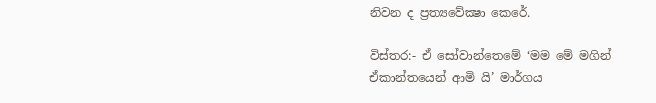නිවන ද ප්‍ර‍ත්‍යවේක්‍ෂා කෙරේ.

විස්තර:- ඒ සෝවාන්තෙමේ ‘මම මේ මගින් ඒකාන්තයෙන් ආමි යි’ මාර්ගය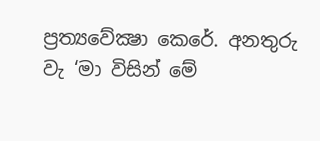ප්‍ර‍ත්‍යවේක්‍ෂා කෙරේ. අනතුරු වැ ‘මා විසින් මේ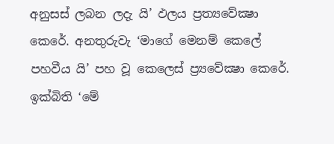අනුසස් ලබන ලදැ යි’ ඵලය ප්‍ර‍ත්‍යවේක්‍ෂා කෙරේ. අනතුරුවැ ‘මාගේ මෙනම් කෙලේ පහවීය යි’ පහ වූ කෙලෙස් ප්‍ර්‍යවේක්‍ෂා කෙරේ. ඉක්බිති ‘මේ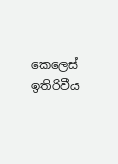කෙලෙස් ඉතිරිවීය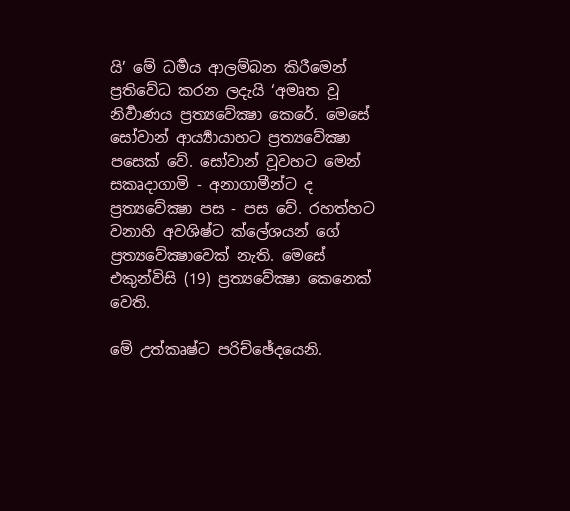යි’ මේ ධර්‍මය ආලම්බන කිරීමෙන් ප්‍ර‍තිවේධ කරන ලදැයි ‘අමෘත වූ නිර්‍වාණය ප්‍ර‍ත්‍යවේක්‍ෂා කෙරේ. මෙසේ සෝවාන් ආර්‍ය්‍යායාහට ප්‍ර‍ත්‍යවේක්‍ෂා පසෙක් වේ. සෝවාන් වූවහට මෙන් සකෘදාගාමි - අනාගාමීන්ට ද ප්‍ර‍ත්‍යවේක්‍ෂා පස - පස වේ. රහත්හට වනාහි අවශිෂ්ට ක්ලේශයන් ගේ ප්‍ර‍ත්‍යවේක්‍ෂාවෙක් නැති. මෙසේ එකුන්විසි (19) ප්‍ර‍ත්‍යවේක්‍ෂා කෙනෙක් වෙති.

මේ උත්කෘෂ්ට පරිච්ඡේදයෙනි.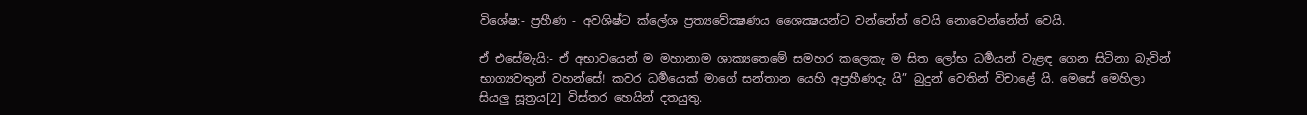විශේෂ:- ප්‍ර‍හීණ - අවශිෂ්ට ක්ලේශ ප්‍ර‍ත්‍යවේක්‍ෂණය ශෛක්‍ෂයන්ට වන්නේත් වෙයි නොවෙන්නේත් වෙයි.

ඒ එසේමැයි:- ඒ අභාවයෙන් ම මහානාම ශාක්‍යතෙමේ සමහර කලෙකැ ම සිත ලෝභ ධර්‍මයන් වැළඳ ගෙන සිටිනා බැවින් භාග්‍යවතුන් වහන්සේ! කවර ධර්‍මයෙක් මාගේ සන්තාන යෙහි අප්‍ර‍හීණදැ යි” බුදුන් වෙතින් විචාළේ යි. මෙසේ මෙහිලා සියලු සූත්‍ර‍ය[2] විස්තර හෙයින් දතයුතු.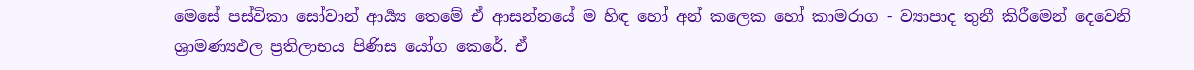මෙසේ පස්විකා සෝවාන් ආර්‍ය්‍ය තෙමේ ඒ ආසන්නයේ ම හිඳ හෝ අන් කලෙක හෝ කාමරාග - ව්‍යාපාද තුනී කිරීමෙන් දෙවෙනි ශ්‍රාමණ්‍යඵල ප්‍ර‍තිලාභය පිණිස යෝග කෙරේ. ඒ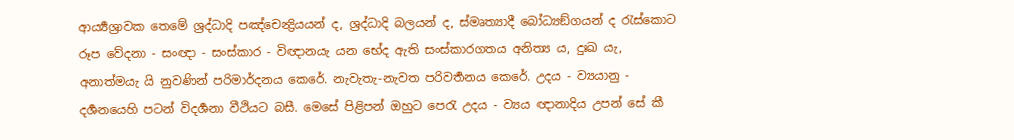ආර්‍ය්‍යශ්‍රාවක තෙමේ ශ්‍ර‍ද්ධාදි පඤ්චෙන්‍ද්‍රියයන් ද, ශ්‍ර‍ද්ධාදි බලයන් ද, ස්මෘත්‍යාදී බෝධ්‍යඞ්ගයන් ද රැස්කොට රූප වේදනා - සංඥා - සංස්කාර - විඥානයැ යන භේද ඇති සංස්කාරගතය අනිත්‍ය ය, දුඃඛ යැ, අනාත්මයැ යි නුවණින් පරිමාර්දනය කෙරේ. නැවැතැ-නැවත පරිවර්‍තනය කෙරේ. උදය - ව්‍යයානු - දර්‍ශනයෙහි පටන් විදර්‍ශනා වීථියට බසී. මෙසේ පිළිපන් ඔහුට පෙරැ උදය - ව්‍යය ඥානාදිය උපන් සේ කී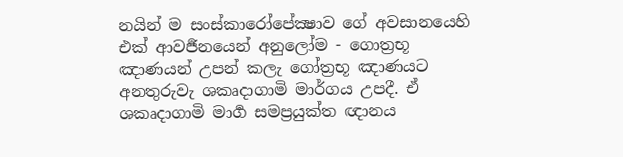නයින් ම සංස්කාරෝපේක්‍ෂාව ගේ අවසානයෙහි එක් ආවර්‍ජනයෙන් අනුලෝම - ගොත්‍ර‍භූ ඤාණයන් උපන් කලැ ගෝත්‍ර‍භූ ඤාණයට අනතුරුවැ ශකෘදාගාමි මාර්ගය උපදී. ඒ ශකෘදාගාමි මාර්‍ග සමප්‍ර‍යුක්ත ඥානය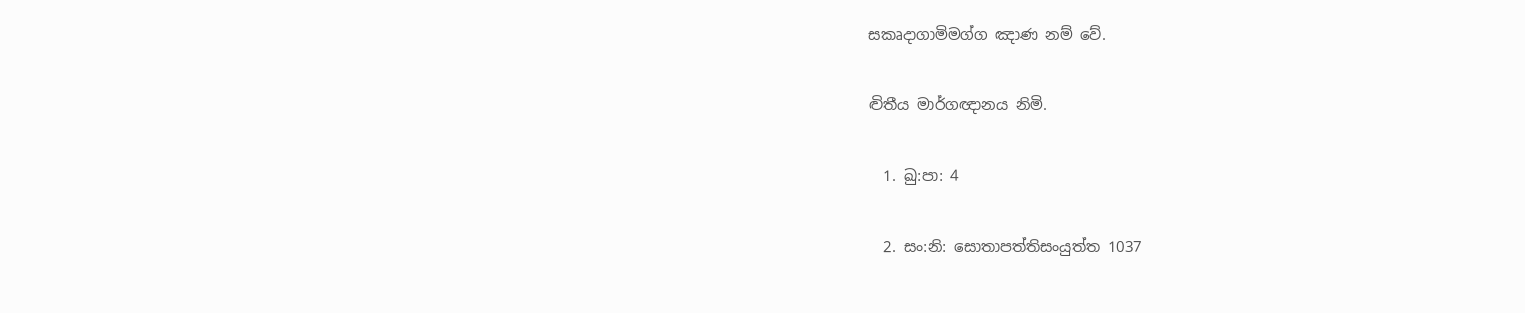සකෘදාගාමිමග්ග ඤාණ නම් වේ.

ද්‍විතීය මාර්ගඥානය නිමි.

  1. ඛු:පා: 4

  2. සං:නි: සොතාපත්තිසංයුත්ත 1037